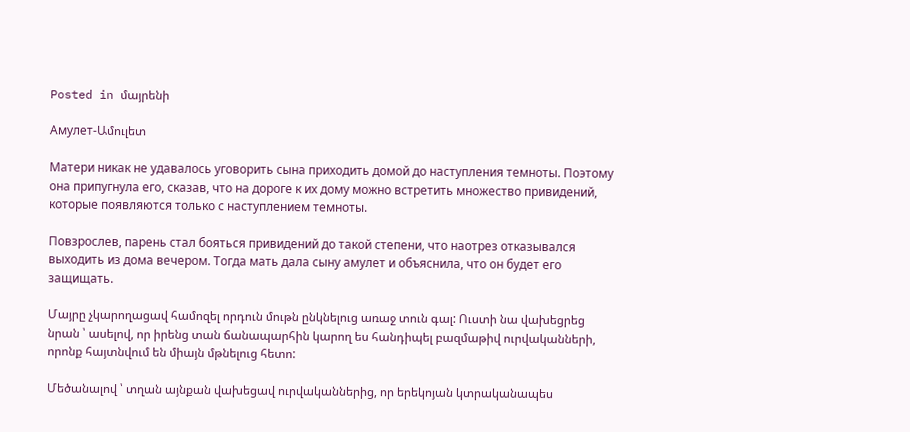Posted in մայրենի

Амулет-Ամուլետ

Матери никак не удавалось уговорить сына приходить домой до наступления темноты. Поэтому она припугнула его, сказав, что на дороге к их дому можно встретить множество привидений, которые появляются только с наступлением темноты.

Повзрослев, парень стал бояться привидений до такой степени, что наотрез отказывался выходить из дома вечером. Тогда мать дала сыну амулет и объяснила, что он будет его защищать.

Մայրը չկարողացավ համոզել որդուն մութն ընկնելուց առաջ տուն գալ: Ուստի նա վախեցրեց նրան ՝ ասելով, որ իրենց տան ճանապարհին կարող ես հանդիպել բազմաթիվ ուրվականների, որոնք հայտնվում են միայն մթնելուց հետո:

Մեծանալով ՝ տղան այնքան վախեցավ ուրվականներից, որ երեկոյան կտրականապես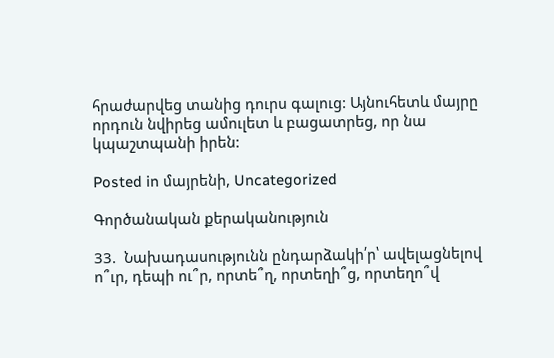հրաժարվեց տանից դուրս գալուց: Այնուհետև մայրը որդուն նվիրեց ամուլետ և բացատրեց, որ նա կպաշտպանի իրեն:

Posted in մայրենի, Uncategorized

Գործանական քերականություն

33.  Նախադասությունն ընդարձակի՛ր՝ ավելացնելով  ո՞ւր, դեպի ու՞ր, որտե՞ղ, որտեղի՞ց, որտեղո՞վ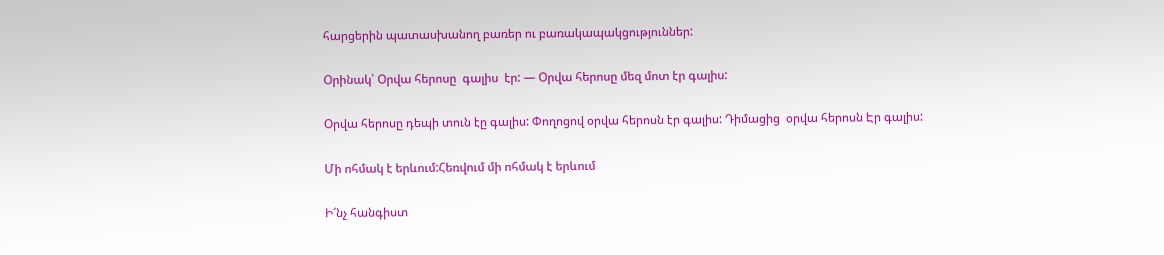հարցերին պատասխանող բառեր ու բառակապակցություններ:

Օրինակ՝ Օրվա հերոսը  գալիս  էր: — Օրվա հերոսը մեզ մոտ էր գալիս:

Օրվա հերոսը դեպի տուն էը գալիս: Փողոցով օրվա հերոսն էր գալիս: Դիմացից  օրվա հերոսն Էր գալիս:

Մի ոհմակ է երևում:Հեռվում մի ոհմակ է երևում

Ի՜նչ հանգիստ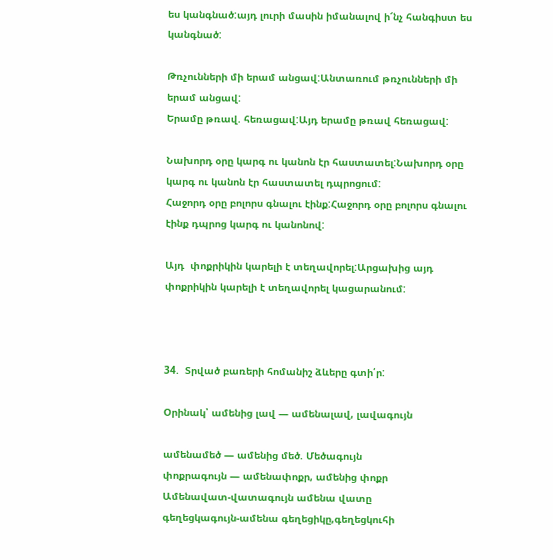ես կանգնած:այդ լուրի մասին իմանալով ի՜նչ հանգիստ ես կանգնած:

Թռչունների մի երամ անցավ:Անտառում թռչունների մի երամ անցավ:
Երամը թռավ. հեռացավ:Այդ երամը թռավ հեռացավ:

Նախորդ օրը կարգ ու կանոն էր հաստատել:Նախորդ օրը կարգ ու կանոն էր հաստատել դպրոցում:
Հաջորդ օրը բոլորս գնալու էինք:Հաջորդ օրը բոլորս գնալու էինք դպրոց կարգ ու կանոնով:

Այդ  փոքրիկին կարելի է տեղավորել:Արցախից այդ  փոքրիկին կարելի է տեղավորել կացարանում:



34.  Տրված բառերի հոմանիշ ձևերը գտի՛ր:

Օրինակ՝ ամենից լավ — ամենալավ, լավագույն

ամենամեծ — ամենից մեծ. Մեծագույն
փոքրագույն — ամենափոքր, ամենից փոքր
Ամենավատ-վատագույն ամենա վատը
գեղեցկագույն-ամենա գեղեցիկը,գեղեցկուհի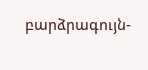բարձրագույն-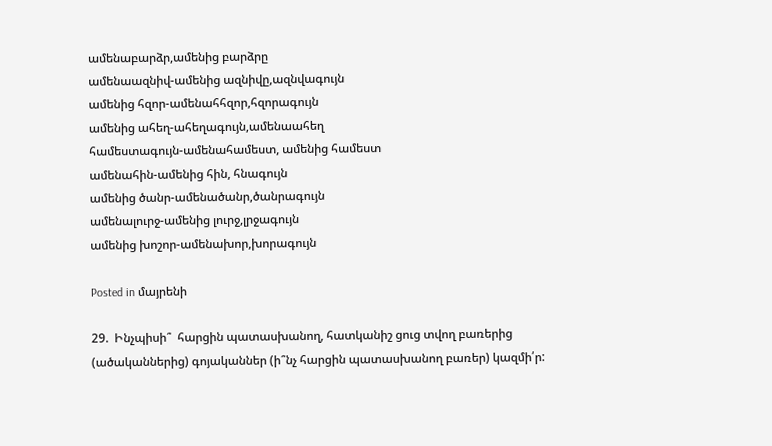ամենաբարձր,ամենից բարձրը
ամենաազնիվ-ամենից ազնիվը,ազնվագույն
ամենից հզոր-ամենահհզոր,հզորագույն
ամենից ահեղ-ահեղագույն,ամենաահեղ
համեստագույն-ամենահամեստ, ամենից համեստ
ամենահին-ամենից հին, հնագույն
ամենից ծանր-ամենածանր,ծանրագույն
ամենալուրջ-ամենից լուրջ,լրջագույն
ամենից խոշոր-ամենախոր,խորագույն

Posted in մայրենի

29.  Ինչպիսի՞  հարցին պատասխանող, հատկանիշ ցուց տվող բառերից (ածականներից) գոյականներ (ի՞նչ հարցին պատասխանող բառեր) կազմի՛ր: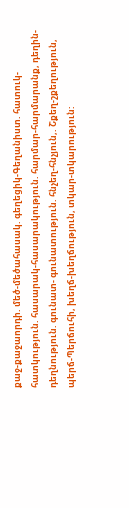քաջ-քաջաորդի. մեծ-մեծահասակ. գեղեցիկ-Գեղանիստ. հատուկ-հատկություն. հասարակ-հասարակություն. հարմար-հարմարանք, դեղին-դեղնություն. գունատ- գունատություն. հնչեղ-հնչյուն,. Շքեղ-շքեղություն, պերճ-Պերճուհի, խեղճ-խեղճություն, տկար-տկարություն: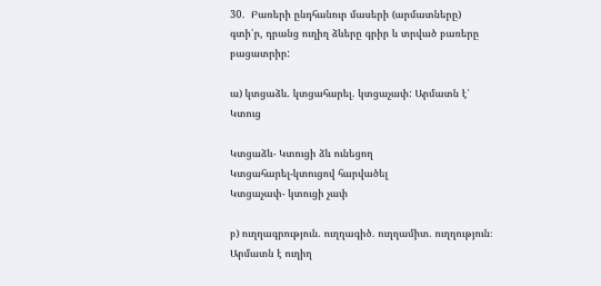30.  Բառերի ընդհանուր մասերի (արմատները) գտի՛ր, դրանց ուղիղ ձևերը գրիր և տրված բառերը բացատրիր:

ա) կտցաձև. կտցահարել. կտցաչափ: Արմատն է՝ Կտուց

Կտցաձև- Կտուցի ձև ունեցող
Կտցահարել-կտուցով հարվածել
Կտցաչափ- կտուցի չափ

բ) ուղղագրություն. ուղղագիծ. ուղղամիտ. ուղղություն։ Արմատն է ուղիղ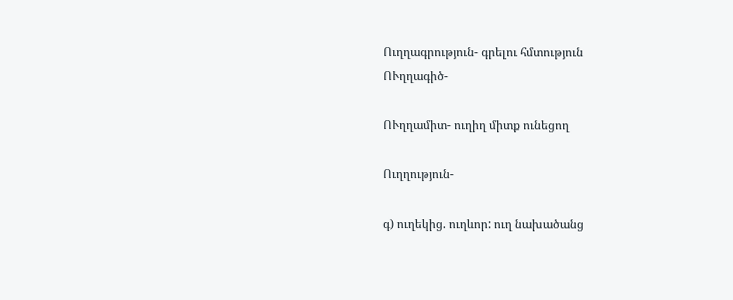Ուղղագրություն- գրելու հմտություն
ՈՒղղագիծ-

ՈՒղղամիտ- ուղիղ միտք ունեցող

Ուղղություն-

գ) ուղեկից. ուղևոր: ուղ նախածանց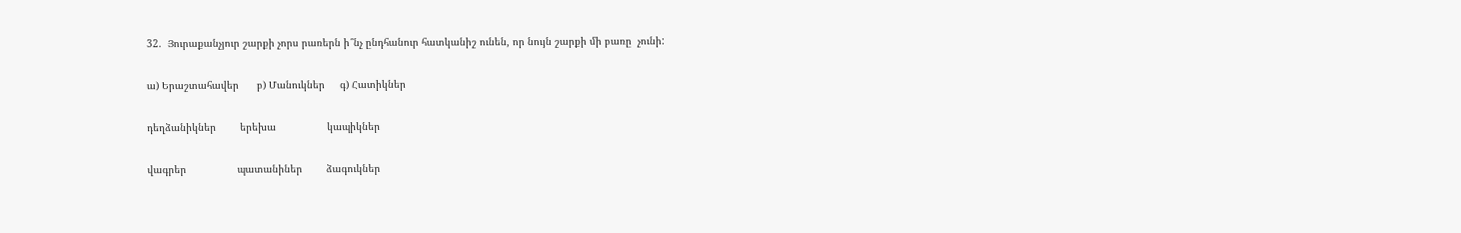32.  Յուրաքանչյուր շարքի չորս րառերն ի՞նչ ընդհանուր հատկանիշ ունեն, որ նույն շարքի մի բառը  չունի:

ա) Երաշտահավեր      բ) Մանուկներ     գ) Հատիկներ

դեղձանիկներ        երեխա                 կապիկներ

վագրեր                 պատանիներ        ձագուկներ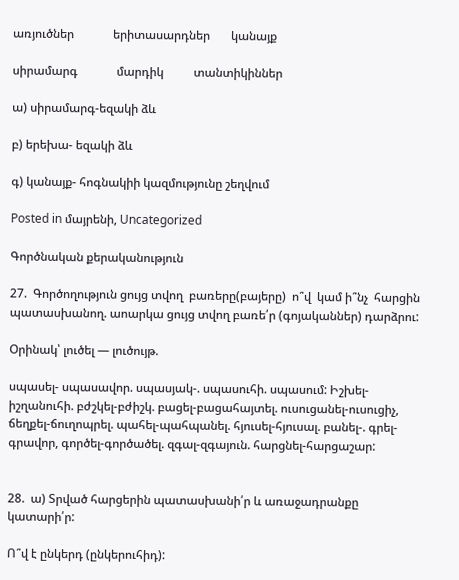առյուծներ             երիտասարդներ       կանայք

սիրամարգ             մարդիկ          տանտիկիններ

ա) սիրամարգ-եզակի ձև

բ) երեխա- եզակի ձև

գ) կանայք- հոգնակիի կազմությունը շեղվում

Posted in մայրենի, Uncategorized

Գործնական քերականություն

27.  Գործողություն ցույց տվող  բառերը(բայերը)  ո՞վ  կամ ի՞նչ  հարցին պատասխանող. աոարկա ցույց տվող բառե՛ր (գոյականներ) դարձրու:

Օրինակ՝ լուծել — լուծույթ.

սպասել- սպասավոր. սպասյակ-. սպասուհի. սպասում: Իշխել-իշղանուհի. բժշկել-բժիշկ. բացել-բացահայտել. ուսուցանել-ուսուցիչ, ճեղքել-ճուղոպրել. պահել-պահպանել. հյուսել-հյուսալ. բանել-. գրել-գրավոր, գործել-գործածել. զգալ-զգայուն. հարցնել-հարցաշար:


28.  ա) Տրված հարցերին պատասխանի՛ր և առաջադրանքը կատարի՛ր:

Ո՞վ է ընկերդ (ընկերուհիդ):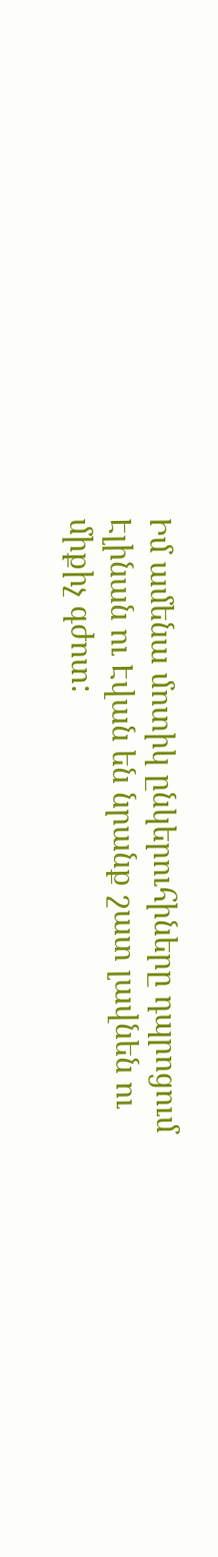Իմ ամենա մոտիկ ընկերուհիները դպրոցում Էլինան ու Էվան են նրանք շատ լավնեն ու միքիչ գժոտ: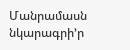Մանրամասն նկարագրի’ր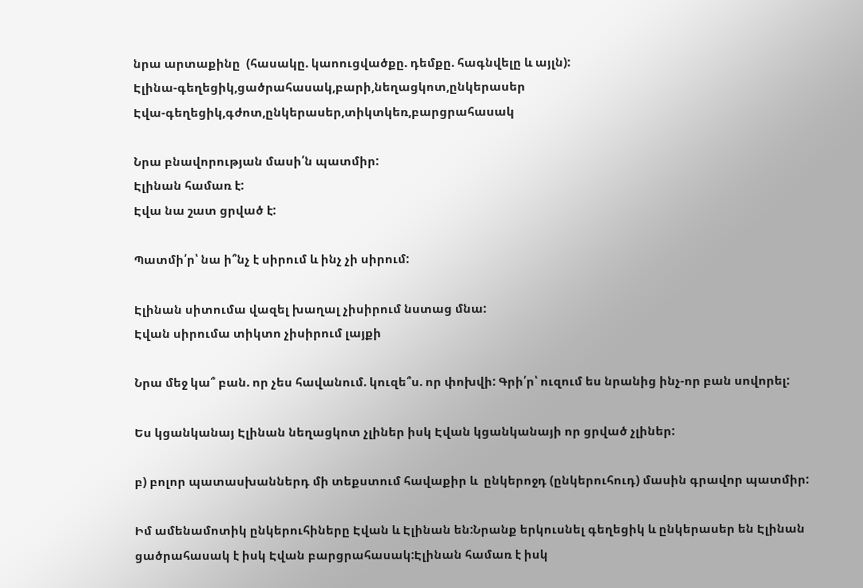նրա արտաքինը  (հասակը. կաոուցվածքը. դեմքը. հագնվելը և այլն):
Էլինա-գեղեցիկ,ցածրահասակ,բարի,նեղացկոտ,ընկերասեր
Էվա-գեղեցիկ,գժոտ,ընկերասեր,տիկտկեռ,բարցրահասակ

Նրա բնավորության մասի՛ն պատմիր:
Էլինան համառ է:
Էվա նա շատ ցրված է:

Պատմի՛ր՝ նա ի՞նչ է սիրում և ինչ չի սիրում:

Էլինան սիտումա վազել խաղալ չիսիրում նստաց մնա:
Էվան սիրումա տիկտո չիսիրում լայքի

Նրա մեջ կա՞ բան. որ չես հավանում. կուզե՞ս. որ փոխվի: Գրի՛ր՝ ուզում ես նրանից ինչ-որ բան սովորել:

Ես կցանկանայ Էլինան նեղացկոտ չլիներ իսկ Էվան կցանկանայի որ ցրված չլիներ:

բ) բոլոր պատասխաններդ մի տեքստում հավաքիր և  ընկերոջդ (ընկերուհուդ) մասին գրավոր պատմիր:

Իմ ամենամոտիկ ընկերուհիները Էվան և Էլինան են:Նրանք երկուսնել գեղեցիկ և ընկերասեր են Էլինան ցածրահասակ է իսկ Էվան բարցրահասակ:Էլինան համառ է իսկ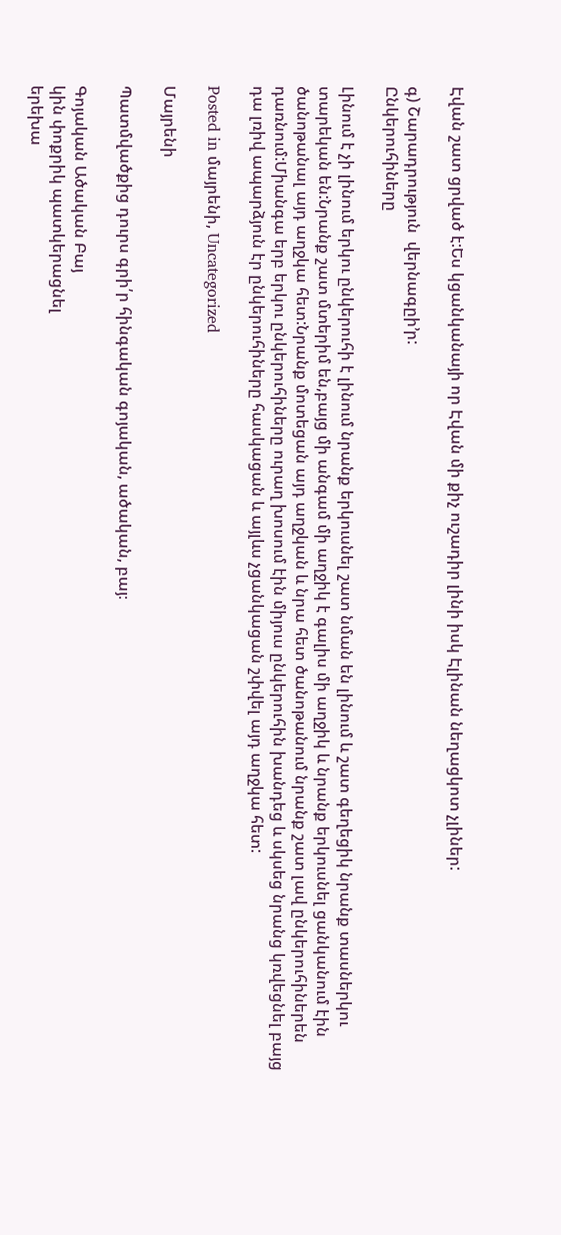Էվան շատ ցրված է:Ես կցանկանայի որ Էվան մի քիչ ուշադիր լինի իսկ Էլինան նեղացկոտ չլիներ:

գ) Շարադրություն  վերնագըի’ր:
Ընկերուհիները

Լինում է չի լինում երկու ընկերուհի է լինում նրանք երկուսնել շատ նման են լինում և շատ գեղեցիկ նրանք տասներկու տարեկան են:Նրանք շատ մտերիմ են,բայց մի անգամ մի աղջիկ է գալիս մի աղջիկ և նրանք երկուսնել ցանկանում էին ծանոթանալ այդ աղջկա հետ:Նրանք մոտեցան այդ աղջկան և նրա հետ ծանոթանում նրանք շատ լավ ընկերուհիներեն դառնում:Միանգա երբ երկու ընկերուհիները ուրաղ խոսում էին միյուս ընկերուհին խանդեց և սկսեց նրանց կռվեցնել բայց դա լռիվ ապարձյուն էր ընկերուհիները հասկացան և այլևս չցանկացան շփվել այդ աղջկա հետ:

Posted in մայրենի, Uncategorized

Մայրենի

Պատմվածքից դուրս գրի՛ր հինգական գոյական, ածական, բայ։

Գոյական Ածական Բայ
կին փոքրիկ պատկերացնել
երեխա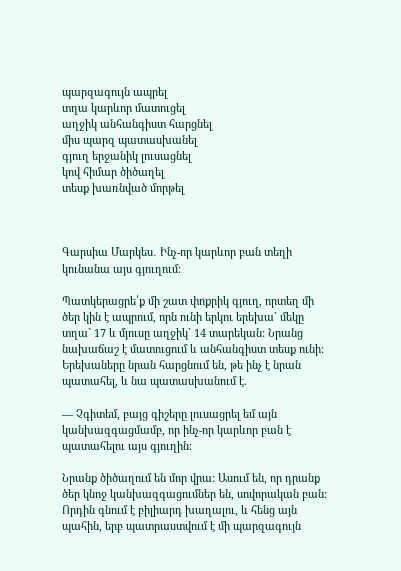պարզագույն ապրել
տղա կարևոր մատուցել
աղջիկ անհանգիստ հարցնել
միս պարզ պատասխանել
գյուղ երջանիկ լուսացնել
կով հիմար ծիծաղել
տեսք խառնված մորթել



Գարսիա Մարկես․ Ինչ-որ կարևոր բան տեղի կունանա այս գյուղում։

Պատկերացրե՛ք մի շատ փոքրիկ գյուղ, որտեղ մի ծեր կին է ապրում, որն ունի երկու երեխա` մեկը տղա` 17 և մյուսը աղջիկ` 14 տարեկան: Նրանց նախաճաշ է մատուցում և անհանգիստ տեսք ունի: Երեխաները նրան հարցնում են, թե ինչ է նրան պատահել, և նա պատասխանում է.

— Չգիտեմ, բայց գիշերը լուսացրել եմ այն կանխազգացմամբ, որ ինչ-որ կարևոր բան է պատահելու այս գյուղին:

Նրանք ծիծաղում են մոր վրա: Ասում են, որ դրանք ծեր կնոջ կանխազգացումներ են, սովորական բան: Որդին գնում է բիլիարդ խաղալու, և հենց այն պահին, երբ պատրաստվում է մի պարզագույն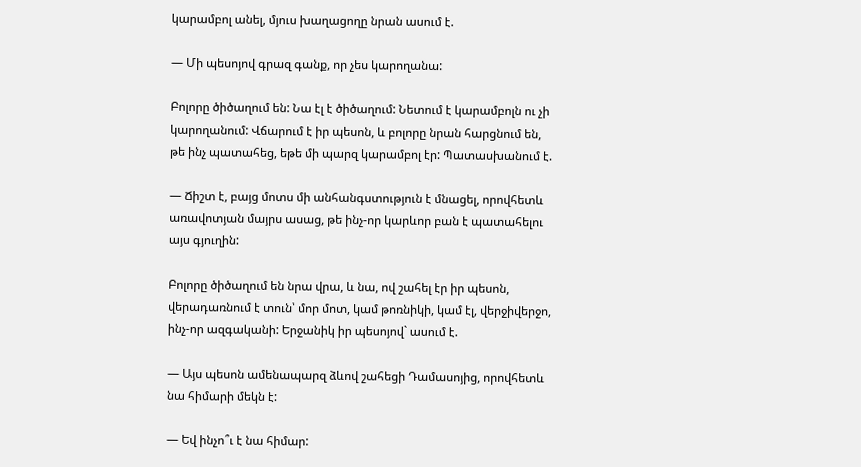կարամբոլ անել, մյուս խաղացողը նրան ասում է.

— Մի պեսոյով գրազ գանք, որ չես կարողանա:

Բոլորը ծիծաղում են: Նա էլ է ծիծաղում: Նետում է կարամբոլն ու չի կարողանում: Վճարում է իր պեսոն, և բոլորը նրան հարցնում են, թե ինչ պատահեց, եթե մի պարզ կարամբոլ էր: Պատասխանում է.

— Ճիշտ է, բայց մոտս մի անհանգստություն է մնացել, որովհետև առավոտյան մայրս ասաց, թե ինչ-որ կարևոր բան է պատահելու այս գյուղին:

Բոլորը ծիծաղում են նրա վրա, և նա, ով շահել էր իր պեսոն, վերադառնում է տուն՝ մոր մոտ, կամ թոռնիկի, կամ էլ, վերջիվերջո, ինչ-որ ազգականի: Երջանիկ իր պեսոյով` ասում է.

— Այս պեսոն ամենապարզ ձևով շահեցի Դամասոյից, որովհետև նա հիմարի մեկն է:

— Եվ ինչո՞ւ է նա հիմար: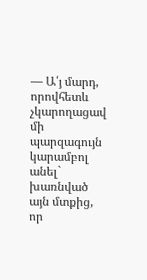— Ա՛յ մարդ, որովհետև չկարողացավ մի պարզագույն կարամբոլ անել` խառնված այն մտքից, որ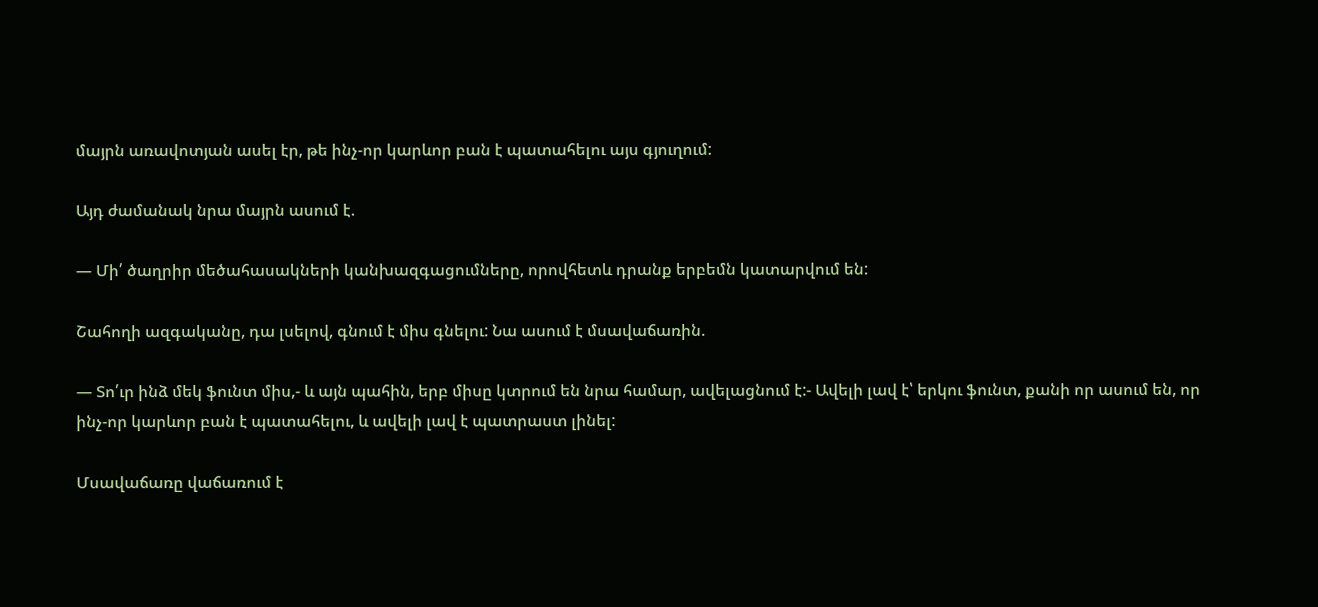մայրն առավոտյան ասել էր, թե ինչ-որ կարևոր բան է պատահելու այս գյուղում:

Այդ ժամանակ նրա մայրն ասում է.

— Մի՛ ծաղրիր մեծահասակների կանխազգացումները, որովհետև դրանք երբեմն կատարվում են:

Շահողի ազգականը, դա լսելով, գնում է միս գնելու: Նա ասում է մսավաճառին.

— Տո՛ւր ինձ մեկ ֆունտ միս,- և այն պահին, երբ միսը կտրում են նրա համար, ավելացնում է:- Ավելի լավ է՝ երկու ֆունտ, քանի որ ասում են, որ ինչ-որ կարևոր բան է պատահելու, և ավելի լավ է պատրաստ լինել:

Մսավաճառը վաճառում է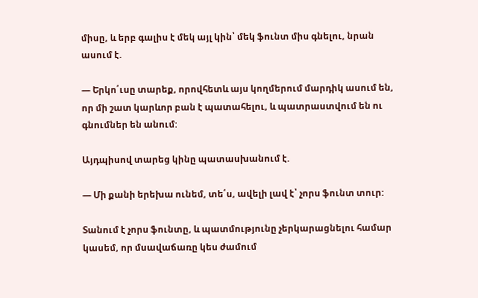միսը, և երբ գալիս է մեկ այլ կին՝ մեկ ֆունտ միս գնելու, նրան ասում է.

— Երկո՛ւսը տարեք, որովհետև այս կողմերում մարդիկ ասում են, որ մի շատ կարևոր բան է պատահելու, և պատրաստվում են ու գնումներ են անում:

Այդպիսով տարեց կինը պատասխանում է.

— Մի քանի երեխա ունեմ, տե՛ս, ավելի լավ է՝ չորս ֆունտ տուր:

Տանում է չորս ֆունտը, և պատմությունը չերկարացնելու համար կասեմ, որ մսավաճառը կես ժամում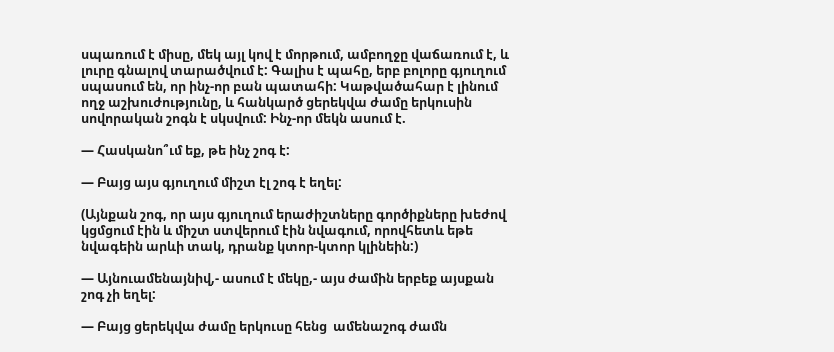սպառում է միսը, մեկ այլ կով է մորթում, ամբողջը վաճառում է, և լուրը գնալով տարածվում է: Գալիս է պահը, երբ բոլորը գյուղում սպասում են, որ ինչ-որ բան պատահի: Կաթվածահար է լինում ողջ աշխուժությունը, և հանկարծ ցերեկվա ժամը երկուսին սովորական շոգն է սկսվում: Ինչ-որ մեկն ասում է.

— Հասկանո՞ւմ եք, թե ինչ շոգ է:

— Բայց այս գյուղում միշտ էլ շոգ է եղել:

(Այնքան շոգ, որ այս գյուղում երաժիշտները գործիքները խեժով կցմցում էին և միշտ ստվերում էին նվագում, որովհետև եթե նվագեին արևի տակ, դրանք կտոր-կտոր կլինեին:)

— Այնուամենայնիվ,- ասում է մեկը,- այս ժամին երբեք այսքան շոգ չի եղել:

— Բայց ցերեկվա ժամը երկուսը հենց  ամենաշոգ ժամն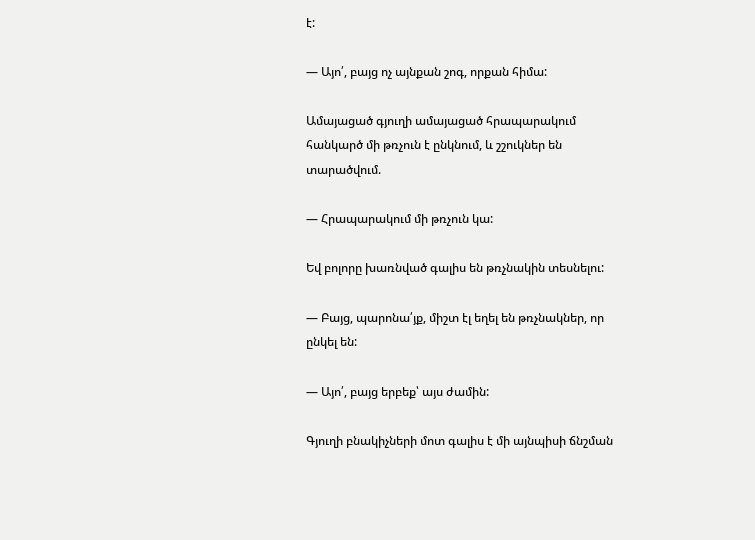է:

— Այո՛, բայց ոչ այնքան շոգ, որքան հիմա:

Ամայացած գյուղի ամայացած հրապարակում հանկարծ մի թռչուն է ընկնում, և շշուկներ են տարածվում.

— Հրապարակում մի թռչուն կա:

Եվ բոլորը խառնված գալիս են թռչնակին տեսնելու:

— Բայց, պարոնա՛յք, միշտ էլ եղել են թռչնակներ, որ ընկել են:

— Այո՛, բայց երբեք՝ այս ժամին:

Գյուղի բնակիչների մոտ գալիս է մի այնպիսի ճնշման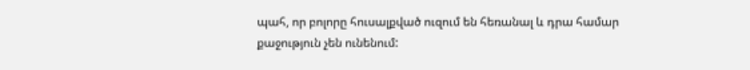պահ, որ բոլորը հուսալքված ուզում են հեռանալ և դրա համար քաջություն չեն ունենում: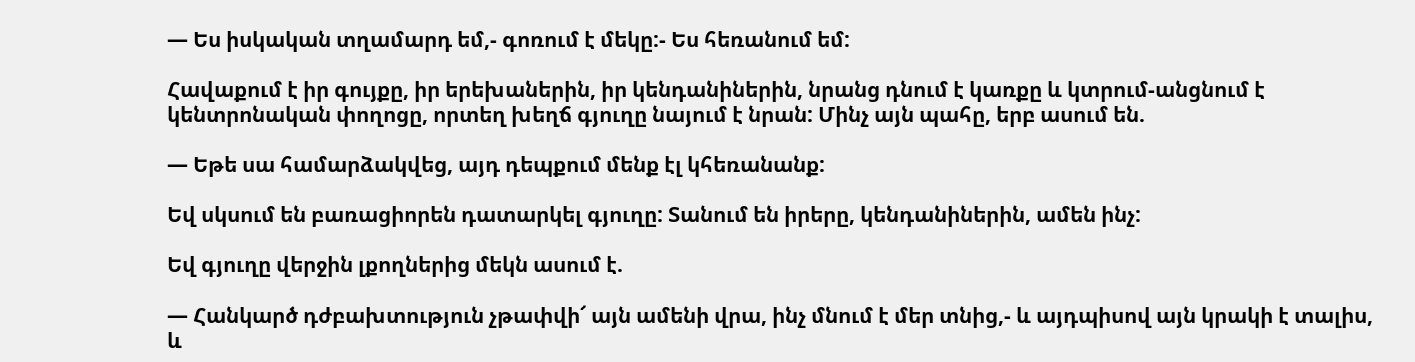— Ես իսկական տղամարդ եմ,- գոռում է մեկը:- Ես հեռանում եմ:

Հավաքում է իր գույքը, իր երեխաներին, իր կենդանիներին, նրանց դնում է կառքը և կտրում-անցնում է կենտրոնական փողոցը, որտեղ խեղճ գյուղը նայում է նրան: Մինչ այն պահը, երբ ասում են.

— Եթե սա համարձակվեց, այդ դեպքում մենք էլ կհեռանանք:

Եվ սկսում են բառացիորեն դատարկել գյուղը: Տանում են իրերը, կենդանիներին, ամեն ինչ:

Եվ գյուղը վերջին լքողներից մեկն ասում է.

— Հանկարծ դժբախտություն չթափվի՜ այն ամենի վրա, ինչ մնում է մեր տնից,- և այդպիսով այն կրակի է տալիս, և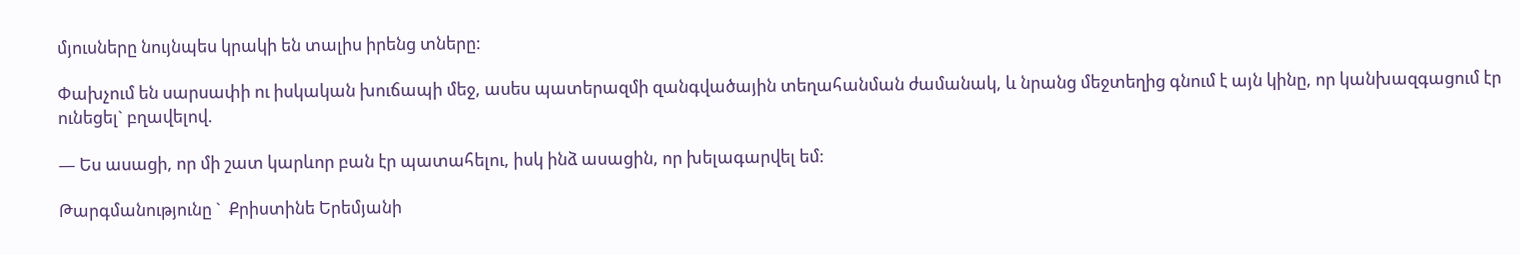մյուսները նույնպես կրակի են տալիս իրենց տները:

Փախչում են սարսափի ու իսկական խուճապի մեջ, ասես պատերազմի զանգվածային տեղահանման ժամանակ, և նրանց մեջտեղից գնում է այն կինը, որ կանխազգացում էր ունեցել` բղավելով.

— Ես ասացի, որ մի շատ կարևոր բան էր պատահելու, իսկ ինձ ասացին, որ խելագարվել եմ:

Թարգմանությունը `  Քրիստինե Երեմյանի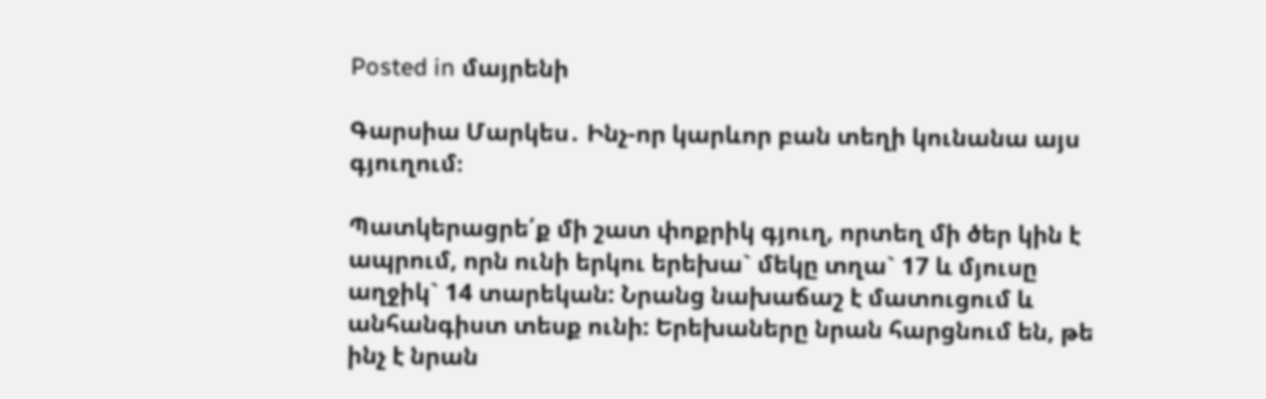Posted in մայրենի

Գարսիա Մարկես․ Ինչ-որ կարևոր բան տեղի կունանա այս գյուղում։

Պատկերացրե՛ք մի շատ փոքրիկ գյուղ, որտեղ մի ծեր կին է ապրում, որն ունի երկու երեխա` մեկը տղա` 17 և մյուսը աղջիկ` 14 տարեկան: Նրանց նախաճաշ է մատուցում և անհանգիստ տեսք ունի: Երեխաները նրան հարցնում են, թե ինչ է նրան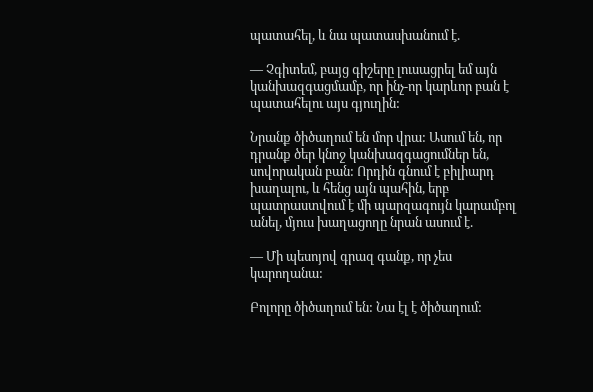պատահել, և նա պատասխանում է.

— Չգիտեմ, բայց գիշերը լուսացրել եմ այն կանխազգացմամբ, որ ինչ-որ կարևոր բան է պատահելու այս գյուղին:

Նրանք ծիծաղում են մոր վրա: Ասում են, որ դրանք ծեր կնոջ կանխազգացումներ են, սովորական բան: Որդին գնում է բիլիարդ խաղալու, և հենց այն պահին, երբ պատրաստվում է մի պարզագույն կարամբոլ անել, մյուս խաղացողը նրան ասում է.

— Մի պեսոյով գրազ գանք, որ չես կարողանա:

Բոլորը ծիծաղում են: Նա էլ է ծիծաղում: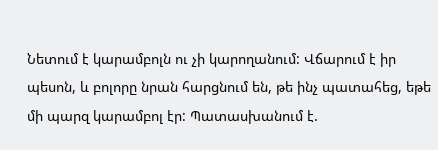Նետում է կարամբոլն ու չի կարողանում: Վճարում է իր պեսոն, և բոլորը նրան հարցնում են, թե ինչ պատահեց, եթե մի պարզ կարամբոլ էր: Պատասխանում է.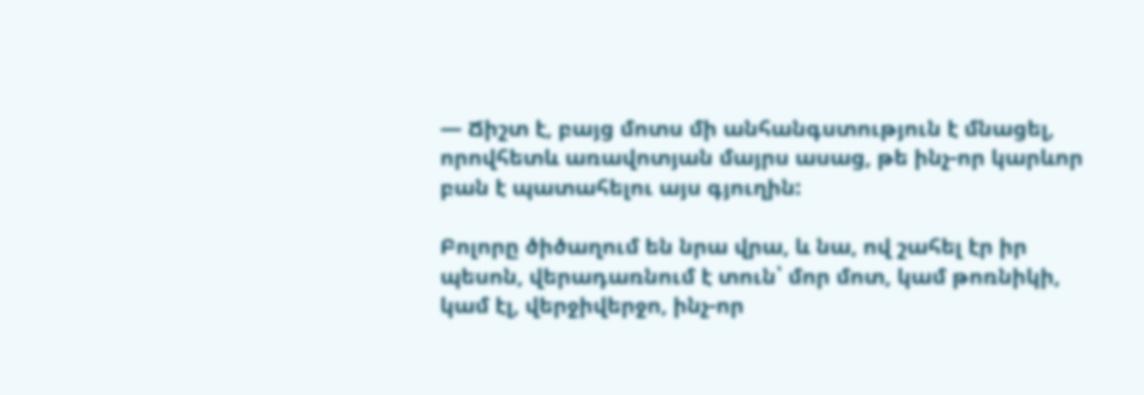— Ճիշտ է, բայց մոտս մի անհանգստություն է մնացել, որովհետև առավոտյան մայրս ասաց, թե ինչ-որ կարևոր բան է պատահելու այս գյուղին:

Բոլորը ծիծաղում են նրա վրա, և նա, ով շահել էր իր պեսոն, վերադառնում է տուն՝ մոր մոտ, կամ թոռնիկի, կամ էլ, վերջիվերջո, ինչ-որ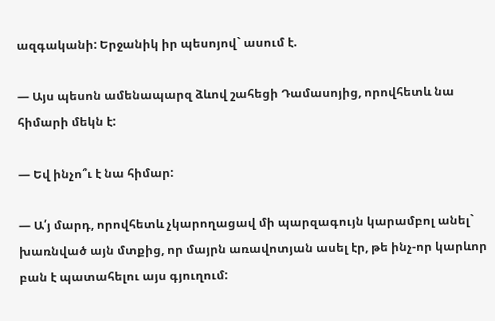ազգականի: Երջանիկ իր պեսոյով` ասում է.

— Այս պեսոն ամենապարզ ձևով շահեցի Դամասոյից, որովհետև նա հիմարի մեկն է:

— Եվ ինչո՞ւ է նա հիմար:

— Ա՛յ մարդ, որովհետև չկարողացավ մի պարզագույն կարամբոլ անել` խառնված այն մտքից, որ մայրն առավոտյան ասել էր, թե ինչ-որ կարևոր բան է պատահելու այս գյուղում: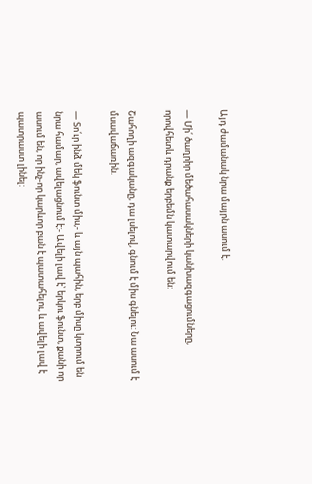Այդ ժամանակ նրա մայրն ասում է.

— Մի՛ ծաղրիր մեծահասակների կանխազգացումները, որովհետև դրանք երբեմն կատարվում են:

Շահողի ազգականը, դա լսելով, գնում է միս գնելու: Նա ասում է մսավաճառին.

— Տո՛ւր ինձ մեկ ֆունտ միս,- և այն պահին, երբ միսը կտրում են նրա համար, ավելացնում է:- Ավելի լավ է՝ երկու ֆունտ, քանի որ ասում են, որ ինչ-որ կարևոր բան է պատահելու, և ավելի լավ է պատրաստ լինել: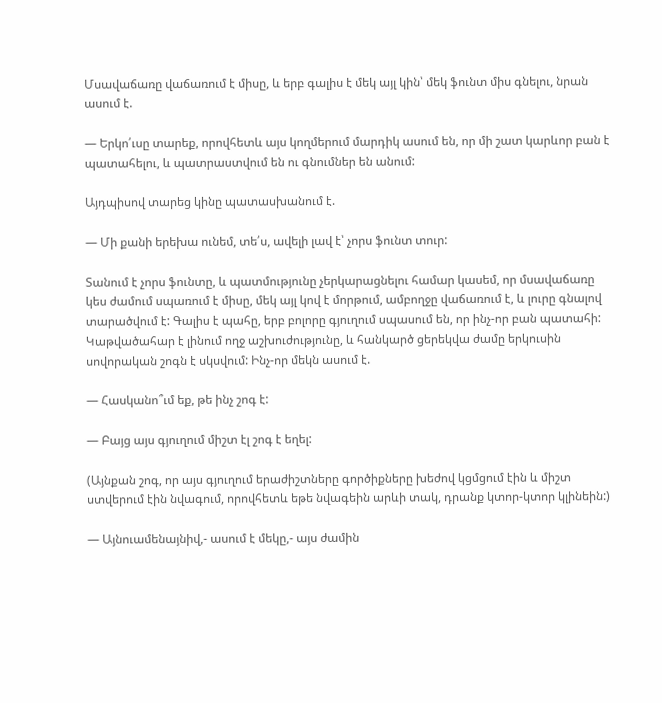Մսավաճառը վաճառում է միսը, և երբ գալիս է մեկ այլ կին՝ մեկ ֆունտ միս գնելու, նրան ասում է.

— Երկո՛ւսը տարեք, որովհետև այս կողմերում մարդիկ ասում են, որ մի շատ կարևոր բան է պատահելու, և պատրաստվում են ու գնումներ են անում:

Այդպիսով տարեց կինը պատասխանում է.

— Մի քանի երեխա ունեմ, տե՛ս, ավելի լավ է՝ չորս ֆունտ տուր:

Տանում է չորս ֆունտը, և պատմությունը չերկարացնելու համար կասեմ, որ մսավաճառը կես ժամում սպառում է միսը, մեկ այլ կով է մորթում, ամբողջը վաճառում է, և լուրը գնալով տարածվում է: Գալիս է պահը, երբ բոլորը գյուղում սպասում են, որ ինչ-որ բան պատահի: Կաթվածահար է լինում ողջ աշխուժությունը, և հանկարծ ցերեկվա ժամը երկուսին սովորական շոգն է սկսվում: Ինչ-որ մեկն ասում է.

— Հասկանո՞ւմ եք, թե ինչ շոգ է:

— Բայց այս գյուղում միշտ էլ շոգ է եղել:

(Այնքան շոգ, որ այս գյուղում երաժիշտները գործիքները խեժով կցմցում էին և միշտ ստվերում էին նվագում, որովհետև եթե նվագեին արևի տակ, դրանք կտոր-կտոր կլինեին:)

— Այնուամենայնիվ,- ասում է մեկը,- այս ժամին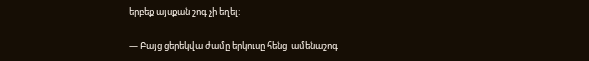երբեք այսքան շոգ չի եղել:

— Բայց ցերեկվա ժամը երկուսը հենց  ամենաշոգ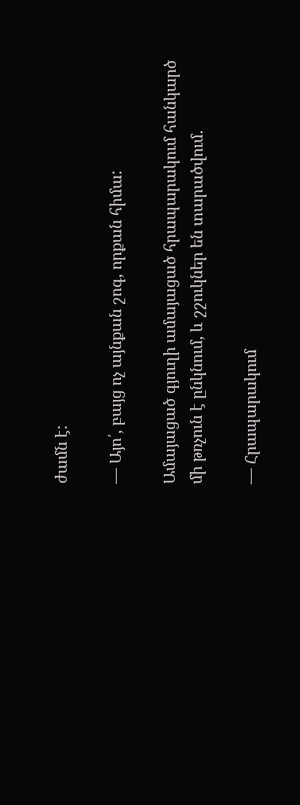ժամն է:

— Այո՛, բայց ոչ այնքան շոգ, որքան հիմա:

Ամայացած գյուղի ամայացած հրապարակում հանկարծ մի թռչուն է ընկնում, և շշուկներ են տարածվում.

— Հրապարակում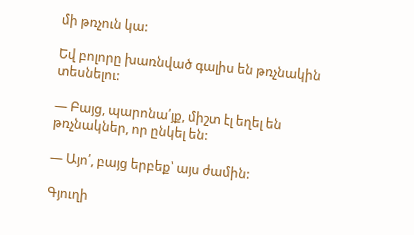մի թռչուն կա:

Եվ բոլորը խառնված գալիս են թռչնակին տեսնելու:

— Բայց, պարոնա՛յք, միշտ էլ եղել են թռչնակներ, որ ընկել են:

— Այո՛, բայց երբեք՝ այս ժամին:

Գյուղի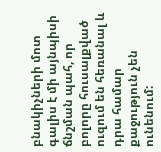բնակիչների մոտ գալիս է մի այնպիսի ճնշման պահ, որ բոլորը հուսալքված ուզում են հեռանալ և դրա համար քաջություն չեն ունենում: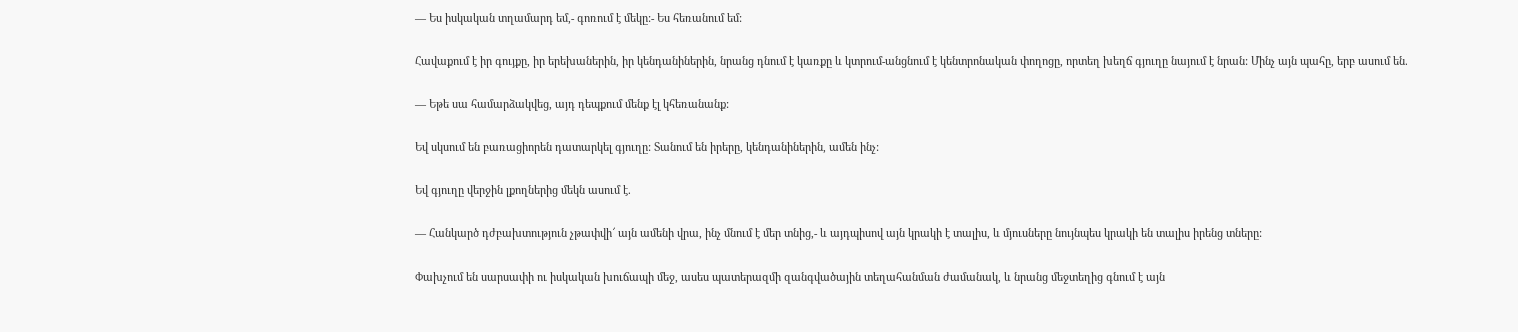— Ես իսկական տղամարդ եմ,- գոռում է մեկը:- Ես հեռանում եմ:

Հավաքում է իր գույքը, իր երեխաներին, իր կենդանիներին, նրանց դնում է կառքը և կտրում-անցնում է կենտրոնական փողոցը, որտեղ խեղճ գյուղը նայում է նրան: Մինչ այն պահը, երբ ասում են.

— Եթե սա համարձակվեց, այդ դեպքում մենք էլ կհեռանանք:

Եվ սկսում են բառացիորեն դատարկել գյուղը: Տանում են իրերը, կենդանիներին, ամեն ինչ:

Եվ գյուղը վերջին լքողներից մեկն ասում է.

— Հանկարծ դժբախտություն չթափվի՜ այն ամենի վրա, ինչ մնում է մեր տնից,- և այդպիսով այն կրակի է տալիս, և մյուսները նույնպես կրակի են տալիս իրենց տները:

Փախչում են սարսափի ու իսկական խուճապի մեջ, ասես պատերազմի զանգվածային տեղահանման ժամանակ, և նրանց մեջտեղից գնում է այն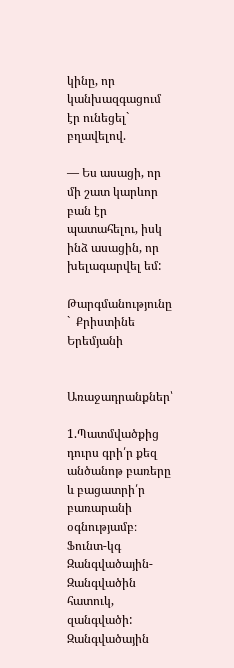կինը, որ կանխազգացում էր ունեցել` բղավելով.

— Ես ասացի, որ մի շատ կարևոր բան էր պատահելու, իսկ ինձ ասացին, որ խելագարվել եմ:

Թարգմանությունը `  Քրիստինե Երեմյանի


Առաջադրանքներ՝

1.Պատմվածքից դուրս գրի՛ր քեզ անծանոթ բառերը և բացատրի՛ր բառարանի օգնությամբ։
Ֆունտ-կգ
Զանգվածային- Զանգվածին հատուկ, զանգվածի: Զանգվածային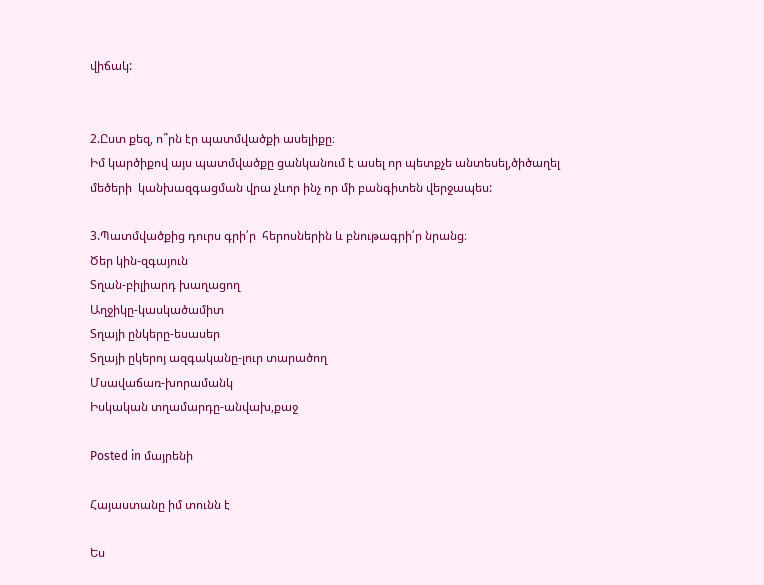վիճակ:


2.Ըստ քեզ, ո՞րն էր պատմվածքի ասելիքը։
Իմ կարծիքով այս պատմվածքը ցանկանում է ասել որ պետքչե անտեսել,ծիծաղել մեծերի  կանխազգացման վրա չևոր ինչ որ մի բանգիտեն վերջապես:

3.Պատմվածքից դուրս գրի՛ր  հերոսներին և բնութագրի՛ր նրանց։
Ծեր կին-զգայուն
Տղան-բիլիարդ խաղացող
Աղջիկը-կասկածամիտ
Տղայի ընկերը-եսասեր
Տղայի ըկերոյ ազգականը-լուր տարածող
Մսավաճառ-խորամանկ
Իսկական տղամարդը-անվախ,քաջ

Posted in մայրենի

Հայաստանը իմ տունն է

Ես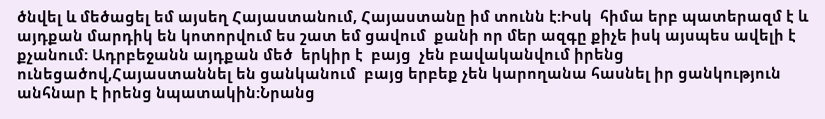ծնվել և մեծացել եմ այսեղ Հայաստանում, Հայաստանը իմ տունն է:Իսկ  հիմա երբ պատերազմ է և այդքան մարդիկ են կոտորվում ես շատ եմ ցավում  քանի որ մեր ազգը քիչե իսկ այսպես ավելի է քչանում: Ադրբեջանն այդքան մեծ  երկիր է  բայց  չեն բավականվում իրենց ունեցածով,Հայաստաննել են ցանկանում  բայց երբեք չեն կարողանա հասնել իր ցանկություն անհնար է իրենց նպատակին:Նրանց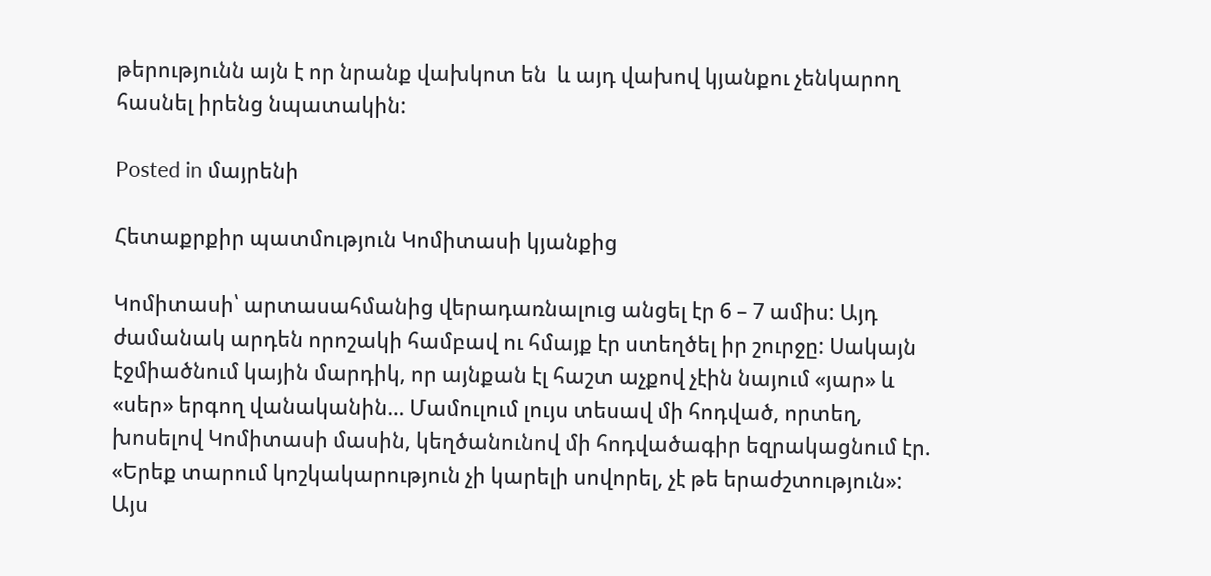թերությունն այն է որ նրանք վախկոտ են  և այդ վախով կյանքու չենկարող հասնել իրենց նպատակին:

Posted in մայրենի

Հետաքրքիր պատմություն Կոմիտասի կյանքից

Կոմիտասի՝ արտասահմանից վերադառնալուց անցել էր 6 – 7 ամիս: Այդ ժամանակ արդեն որոշակի համբավ ու հմայք էր ստեղծել իր շուրջը: Սակայն էջմիածնում կային մարդիկ, որ այնքան էլ հաշտ աչքով չէին նայում «յար» և «սեր» երգող վանականին… Մամուլում լույս տեսավ մի հոդված, որտեղ, խոսելով Կոմիտասի մասին, կեղծանունով մի հոդվածագիր եզրակացնում էր. «Երեք տարում կոշկակարություն չի կարելի սովորել, չէ թե երաժշտություն»: Այս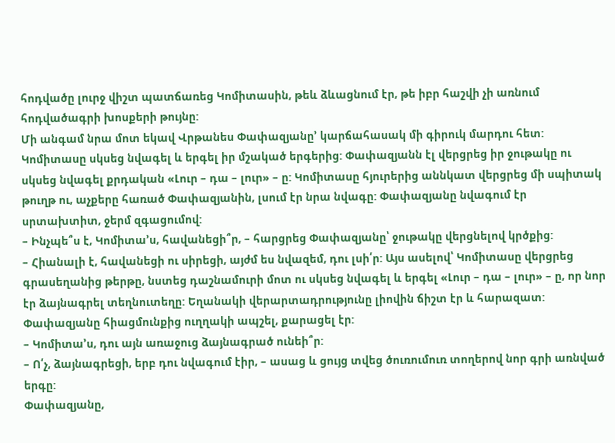հոդվածը լուրջ վիշտ պատճառեց Կոմիտասին, թեև ձևացնում էր, թե իբր հաշվի չի առնում հոդվածագրի խոսքերի թույնը:
Մի անգամ նրա մոտ եկավ Վրթանես Փափազյանը’ կարճահասակ մի գիրուկ մարդու հետ: Կոմիտասը սկսեց նվագել և երգել իր մշակած երգերից: Փափազյանն էլ վերցրեց իր ջութակը ու սկսեց նվագել քրդական «Լուր – դա – լուր» – ը: Կոմիտասը հյուրերից աննկատ վերցրեց մի սպիտակ թուղթ ու, աչքերը հառած Փափազյանին, լսում էր նրա նվագը: Փափազյանը նվագում էր սրտախտիտ, ջերմ զգացումով:
– Ինչպե՞ս է, Կոմիտա՚ս, հավանեցի՞ր, – հարցրեց Փափազյանը՝ ջութակը վերցնելով կրծքից:
– Հիանալի է, հավանեցի ու սիրեցի, այժմ ես նվազեմ, դու լսի՛ր: Այս ասելով՝ Կոմիտասը վերցրեց գրասեղանից թերթը, նստեց դաշնամուրի մոտ ու սկսեց նվագել և երգել «Լուր – դա – լուր» – ը, որ նոր էր ձայնագրել տեղնուտեղը: Եղանակի վերարտադրությունը լիովին ճիշտ էր և հարազատ: Փափազյանը հիացմունքից ուղղակի ապշել, քարացել էր:
– Կոմիտա՚ս, դու այն առաջուց ձայնագրած ունեի՞ր:
– Ո՛չ, ձայնագրեցի, երբ դու նվագում էիր, – ասաց և ցույց տվեց ծուռումուռ տողերով նոր գրի առնված երգը:
Փափազյանը,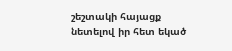շեշտակի հայացք նետելով իր հետ եկած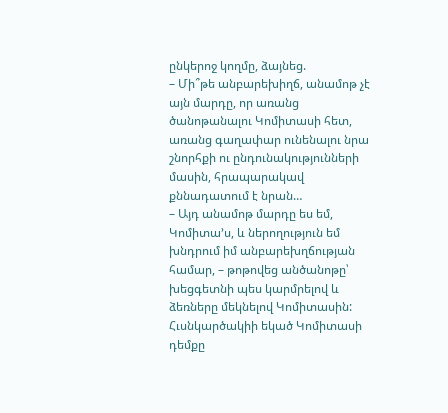ընկերոջ կողմը, ձայնեց.
– Մի՞թե անբարեխիղճ, անամոթ չէ այն մարդը, որ առանց ծանոթանալու Կոմիտասի հետ, առանց գաղափար ունենալու նրա շնորհքի ու ընդունակությունների մասին, հրապարակավ քննադատում է նրան…
– Այդ անամոթ մարդը ես եմ, Կոմիտա՚ս, և ներողություն եմ խնդրում իմ անբարեխղճության համար, – թոթովեց անծանոթը՝ խեցգետնի պես կարմրելով և ձեռները մեկնելով Կոմիտասին:
Հւսնկարծակիի եկած Կոմիտասի դեմքը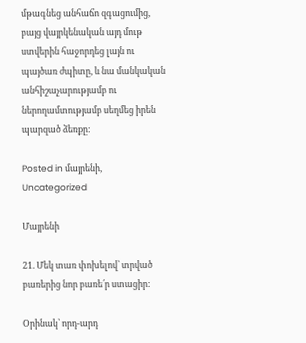մթագնեց անհաճո զգացումից, բայց վայրկենական այդ մութ ստվերին հաջորդեց լայն ու պայծառ ժպիտը, և նա մանկական անհիշաչարությամբ ու ներողամտությամբ սեղմեց իրեն պարզած ձեռքը:

Posted in մայրենի, Uncategorized

Մայրենի

21. Մեկ տառ փոխելով՝ տրված բառերից նոր բառե՛ր ստացիր:

Օրինակ՝ որդ-արդ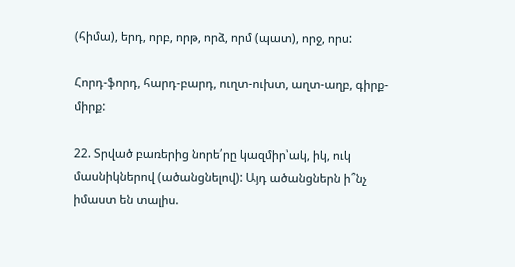(հիմա), երդ, որբ, որթ, որձ, որմ (պատ), որջ, որս:

Հորդ-ֆորդ, հարդ-բարդ, ուղտ-ուխտ, աղտ-աղբ, գիրք-միրք:

22. Տրված բառերից նորե՛րը կազմիր՝ակ, իկ, ուկ մասնիկներով (ածանցնելով): Այդ ածանցներն ի՞նչ իմաստ են տալիս.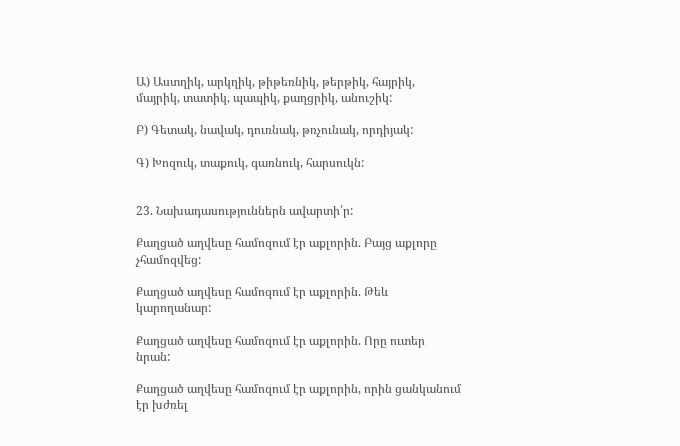Ա) Աստղիկ, արկղիկ, թիթեռնիկ, թերթիկ, հայրիկ, մայրիկ, տատիկ, պապիկ, քաղցրիկ, անուշիկ:

Բ) Գետակ, նավակ, դուռնակ, թռչունակ, որդիյակ:

Գ) Խոզուկ, տաքուկ, գառնուկ, հարսուկն:


23. Նախադասություններն ավարտի՛ր:

Քաղցած աղվեսը համոզում էր աքլորին. Բայց աքլորը չհամոզվեց:

Քաղցած աղվեսը համոզում էր աքլորին. Թեև կարողանար:

Քաղցած աղվեսը համոզում էր աքլորին. Որը ուտեր նրան:

Քաղցած աղվեսը համոզում էր աքլորին, որին ցանկանում էր խժռել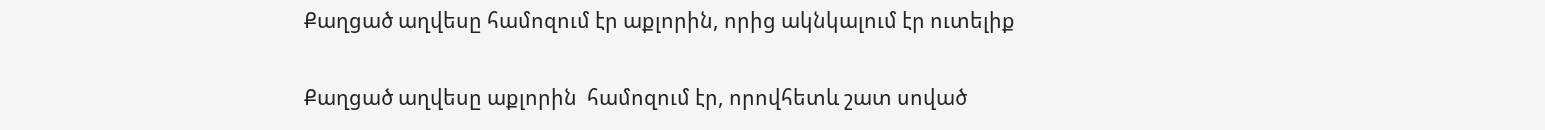Քաղցած աղվեսը համոզում էր աքլորին, որից ակնկալում էր ուտելիք

Քաղցած աղվեսը աքլորին  համոզում էր, որովհետև շատ սոված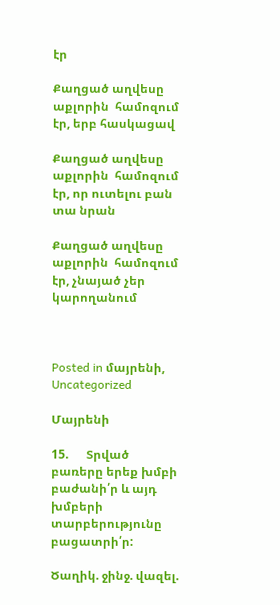էր

Քաղցած աղվեսը աքլորին  համոզում էր, երբ հասկացավ

Քաղցած աղվեսը աքլորին  համոզում էր, որ ուտելու բան տա նրան

Քաղցած աղվեսը աքլորին  համոզում էր, չնայած չեր կարողանում



Posted in մայրենի, Uncategorized

Մայրենի

15.      Տրված բառերը երեք խմբի բաժանի՛ր և այդ խմբերի տարբերությունը  բացատրի՛ր:

Ծաղիկ. ջինջ. վազել.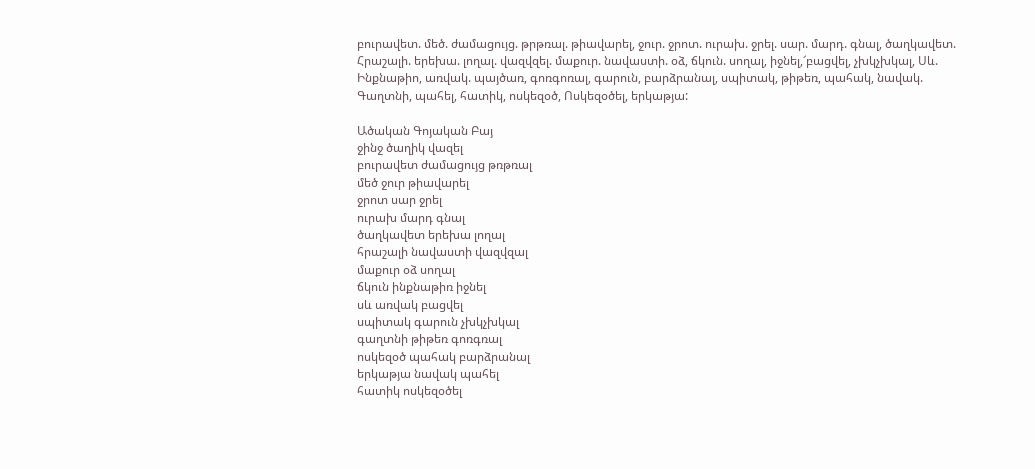բուրավետ. մեծ. ժամացույց. թրթռալ. թիավարել, ջուր. ջրոտ. ուրախ. ջրել. սար. մարդ. գնալ, ծաղկավետ. Հրաշալի. երեխա. լողալ. վազվզել. մաքուր. նավաստի. օձ, ճկուն. սողալ, իջնել,՜բացվել, չխկչխկալ, Սև. Ինքնաթիո, առվակ. պայծառ, գոռգոռալ, գարուն, բարձրանալ, սպիտակ, թիթեռ, պահակ, նավակ. Գաղտնի, պահել, հատիկ, ոսկեզօծ, Ոսկեզօծել, երկաթյա:

Ածական Գոյական Բայ
ջինջ ծաղիկ վազել
բուրավետ ժամացույց թռթռալ
մեծ ջուր թիավարել
ջրոտ սար ջրել
ուրախ մարդ գնալ
ծաղկավետ երեխա լողալ
հրաշալի նավաստի վազվզալ
մաքուր օձ սողալ
ճկուն ինքնաթիռ իջնել
սև առվակ բացվել
սպիտակ գարուն չխկչխկալ
գաղտնի թիթեռ գոռգռալ
ոսկեզօծ պահակ բարձրանալ
երկաթյա նավակ պահել
հատիկ ոսկեզօծել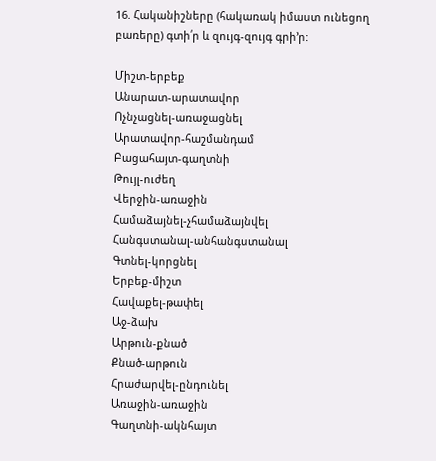16. Հականիշները (հակառակ իմաստ ունեցող բառերը) գտի՛ր և զույգ-զույգ գրի’ր:

Միշտ-երբեք
Անարատ-արատավոր
Ոչնչացնել-առաջացնել
Արատավոր-հաշմանդամ
Բացահայտ-գաղտնի
Թույլ-ուժեղ
Վերջին-առաջին
Համաձայնել-չհամաձայնվել
Հանգստանալ-անհանգստանալ
Գտնել-կորցնել
Երբեք-միշտ
Հավաքել-թափել
Աջ-ձախ
Արթուն-քնած
Քնած-արթուն
Հրաժարվել-ընդունել
Առաջին-առաջին
Գաղտնի-ակնհայտ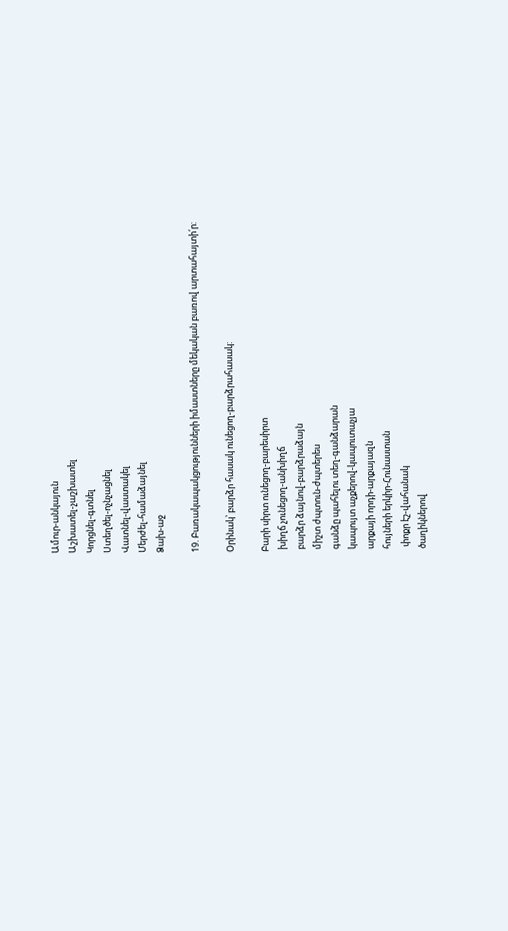Ամուր-անկայուն
Աշխատել-չաշխատել
Կորցնել-գտնել
Ստեղծել-ոչնչացնել
Վատնել-վաստակել
Մերժել-համաձայնել
Ձախ-աջ

19. Բառակապակցությունների իմաստները մեկական բառով արտահայտի՛ր:

Օրինակ՝ բարձր հասակ ունեցող-բարձրահասակ:

Բարի սիրտ ունեցող-բարեսիրտ
 խիղճ չունեցող-անխիղճ
 բարձր ձայնով-բարձրաձայն
 միշտ ժպտուն-ժպտերես
 գանձը պահելու տեղ-գանձարան
 կապույտ աչքերով-կապուտաչյա
 արքայի որդի-արքայազն
 հույների երկիր-Հունաստան
  փոքր էշ-վահանակ
 ծաղիկներով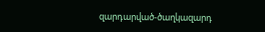զարդարված-ծաղկազարդ